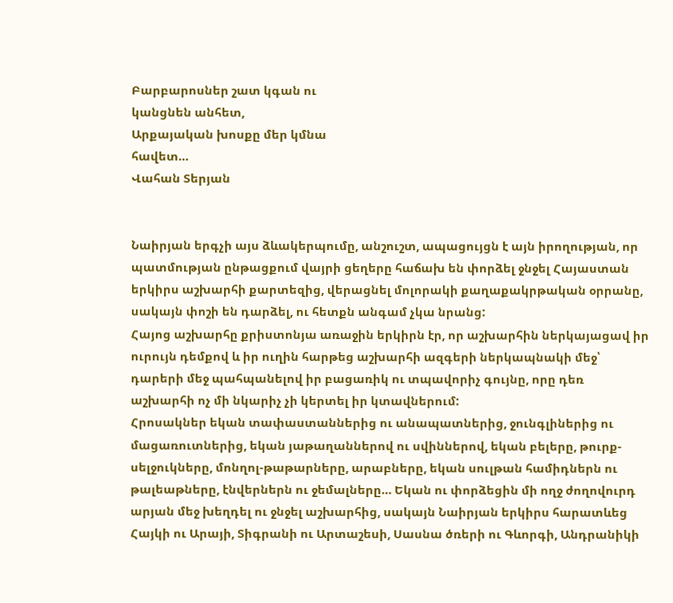Բարբարոսներ շատ կգան ու
կանցնեն անհետ,
Արքայական խոսքը մեր կմնա
հավետ…
Վահան Տերյան


Նաիրյան երգչի այս ձևակերպումը, անշուշտ, ապացույցն է այն իրողության, որ պատմության ընթացքում վայրի ցեղերը հաճախ են փորձել ջնջել Հայաստան երկիրս աշխարհի քարտեզից, վերացնել մոլորակի քաղաքակրթական օրրանը, սակայն փոշի են դարձել, ու հետքն անգամ չկա նրանց:
Հայոց աշխարհը քրիստոնյա առաջին երկիրն էր, որ աշխարհին ներկայացավ իր ուրույն դեմքով և իր ուղին հարթեց աշխարհի ազգերի ներկապնակի մեջ՝ դարերի մեջ պահպանելով իր բացառիկ ու տպավորիչ գույնը, որը դեռ աշխարհի ոչ մի նկարիչ չի կերտել իր կտավներում:
Հրոսակներ եկան տափաստաններից ու անապատներից, ջունգլիներից ու մացառուտներից, եկան յաթաղաններով ու սվիններով, եկան բելերը, թուրք-սելջուկները, մոնղոլ-թաթարները, արաբները, եկան սուլթան համիդներն ու թալեաթները, էնվերներն ու ջեմալները… Եկան ու փորձեցին մի ողջ ժողովուրդ արյան մեջ խեղդել ու ջնջել աշխարհից, սակայն Նաիրյան երկիրս հարատևեց Հայկի ու Արայի, Տիգրանի ու Արտաշեսի, Սասնա ծռերի ու Գևորգի, Անդրանիկի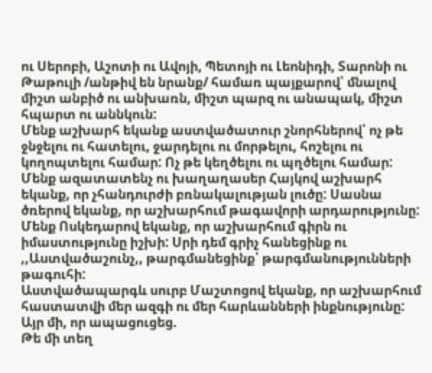ու Սերոբի, Աշոտի ու Ավոյի, Պետոյի ու Լեոնիդի, Տարոնի ու Թաթուլի /անթիվ են նրանք/ համառ պայքարով՝ մնալով միշտ անբիծ ու անխառն, միշտ պարզ ու անապակ, միշտ հպարտ ու աննկուն:
Մենք աշխարհ եկանք աստվածատուր շնորհներով՝ ոչ թե ջնջելու ու հատելու, ջարդելու ու մորթելու, հոշելու ու կողոպտելու համար: Ոչ թե կեղծելու ու պղծելու համար:
Մենք ազատատենչ ու խաղաղասեր Հայկով աշխարհ եկանք, որ չհանդուրժի բռնակալության լուծը: Սասնա ծռերով եկանք, որ աշխարհում թագավորի արդարությունը:
Մենք Ոսկեդարով եկանք, որ աշխարհում գիրն ու իմաստությունը իշխի: Սրի դեմ գրիչ հանեցինք ու ,,Աստվածաշունչ,, թարգմանեցինք՝ թարգմանությունների թագուհի:
Աստվածապարգև սուրբ Մաշտոցով եկանք, որ աշխարհում հաստատվի մեր ազգի ու մեր հարևանների ինքնությունը: Այր մի, որ ապացուցեց.
Թե մի տեղ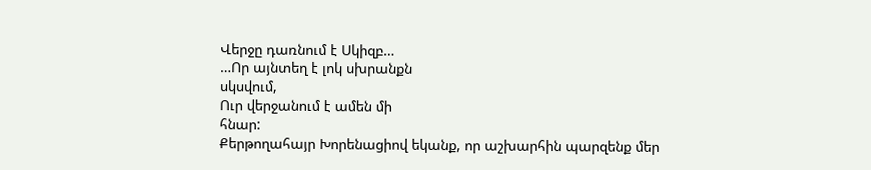Վերջը դառնում է Սկիզբ…
…Որ այնտեղ է լոկ սխրանքն
սկսվում,
Ուր վերջանում է ամեն մի
հնար:
Քերթողահայր Խորենացիով եկանք, որ աշխարհին պարզենք մեր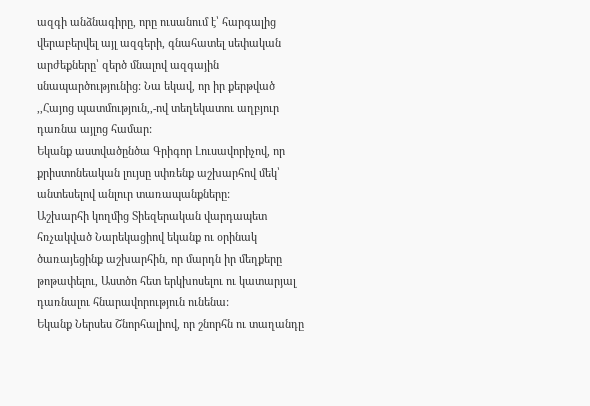ազգի անձնագիրը, որը ուսանում է՝ հարգալից վերաբերվել այլ ազգերի, գնահատել սեփական արժեքները՝ զերծ մնալով ազգային սնապարծությունից: Նա եկավ, որ իր քերթված ,,Հայոց պատմություն,,-ով տեղեկատու աղբյուր դառնա այլոց համար:
Եկանք աստվածընծա Գրիգոր Լուսավորիչով, որ քրիստոնեական լույսը սփռենք աշխարհով մեկ՝ անտեսելով անլուր տառապանքները:
Աշխարհի կողմից Տիեզերական վարդապետ հռչակված Նարեկացիով եկանք ու օրինակ ծառայեցինք աշխարհին, որ մարդն իր մեղքերը թոթափելու, Աստծո հետ երկխոսելու ու կատարյալ դառնալու հնարավորություն ունենա:
Եկանք Ներսես Շնորհալիով, որ շնորհն ու տաղանդը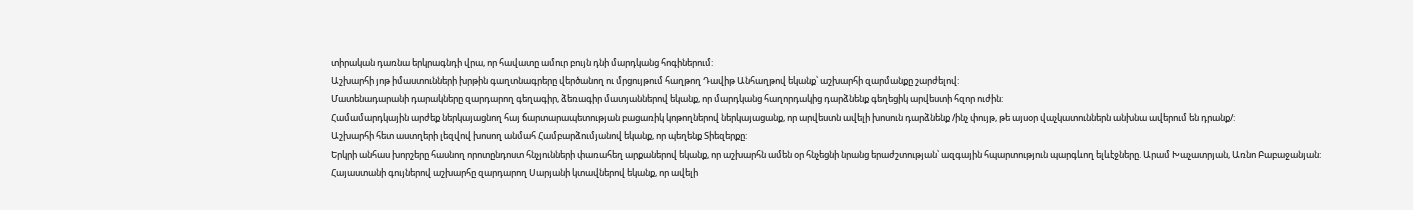տիրական դառնա երկրագնդի վրա, որ հավատը ամուր բույն դնի մարդկանց հոգիներում:
Աշխարհի յոթ իմաստունների խրթին գաղտնագրերը վերծանող ու մրցույթում հաղթող Դավիթ Անհաղթով եկանք՝ աշխարհի զարմանքը շարժելով:
Մատենադարանի դարակները զարդարող գեղագիր, ձեռագիր մատյաններով եկանք, որ մարդկանց հաղորդակից դարձնենք գեղեցիկ արվեստի հզոր ուժին:
Համամարդկային արժեք ներկայացնող հայ ճարտարապետության բացառիկ կոթողներով ներկայացանք, որ արվեստն ավելի խոսուն դարձնենք /ինչ փույթ, թե այսօր վաչկատուններն անխնա ավերում են դրանք/:
Աշխարհի հետ աստղերի լեզվով խոսող անմահ Համբարձումյանով եկանք, որ պեղենք Տիեզերքը:
Երկրի անհաս խորշերը հասնող որոտընդոստ հնչյունների փառահեղ արքաներով եկանք, որ աշխարհն ամեն օր հնչեցնի նրանց երաժշտության՝ ազգային հպարտություն պարգևող ելևէջները. Արամ Խաչատրյան, Առնո Բաբաջանյան:
Հայաստանի գույներով աշխարհը զարդարող Սարյանի կտավներով եկանք, որ ավելի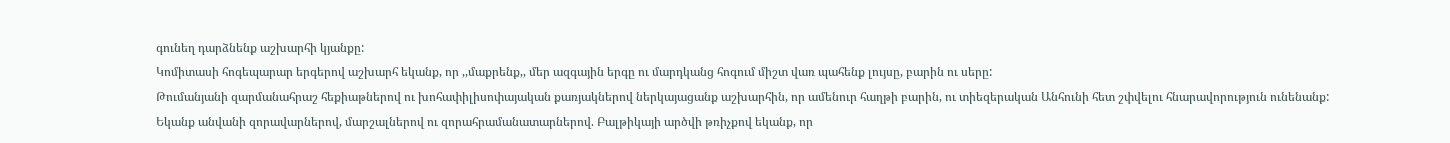գունեղ դարձնենք աշխարհի կյանքը:
Կոմիտասի հոգեպարար երգերով աշխարհ եկանք, որ ,,մաքրենք,, մեր ազգային երգը ու մարդկանց հոգում միշտ վառ պահենք լույսը, բարին ու սերը:
Թումանյանի զարմանահրաշ հեքիաթներով ու խոհափիլիսոփայական քառյակներով ներկայացանք աշխարհին, որ ամենուր հաղթի բարին, ու տիեզերական Անհունի հետ շփվելու հնարավորություն ունենանք:
Եկանք անվանի զորավարներով, մարշալներով ու զորահրամանատարներով. Բալթիկայի արծվի թռիչքով եկանք, որ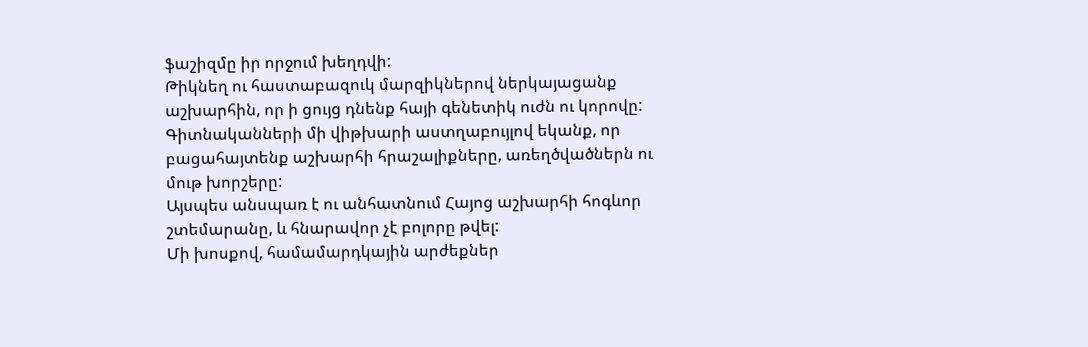ֆաշիզմը իր որջում խեղդվի:
Թիկնեղ ու հաստաբազուկ մարզիկներով ներկայացանք աշխարհին, որ ի ցույց դնենք հայի գենետիկ ուժն ու կորովը:
Գիտնականների մի վիթխարի աստղաբույլով եկանք, որ բացահայտենք աշխարհի հրաշալիքները, առեղծվածներն ու մութ խորշերը:
Այսպես անսպառ է ու անհատնում Հայոց աշխարհի հոգևոր շտեմարանը, և հնարավոր չէ բոլորը թվել:
Մի խոսքով, համամարդկային արժեքներ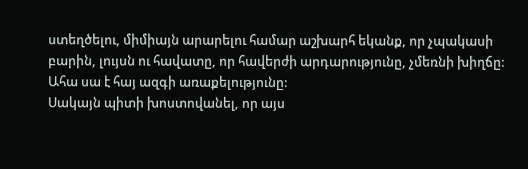ստեղծելու, միմիայն արարելու համար աշխարհ եկանք, որ չպակասի բարին, լույսն ու հավատը, որ հավերժի արդարությունը, չմեռնի խիղճը:
Ահա սա է հայ ազգի առաքելությունը:
Սակայն պիտի խոստովանել, որ այս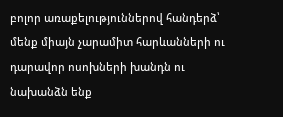բոլոր առաքելություններով հանդերձ՝ մենք միայն չարամիտ հարևանների ու դարավոր ոսոխների խանդն ու նախանձն ենք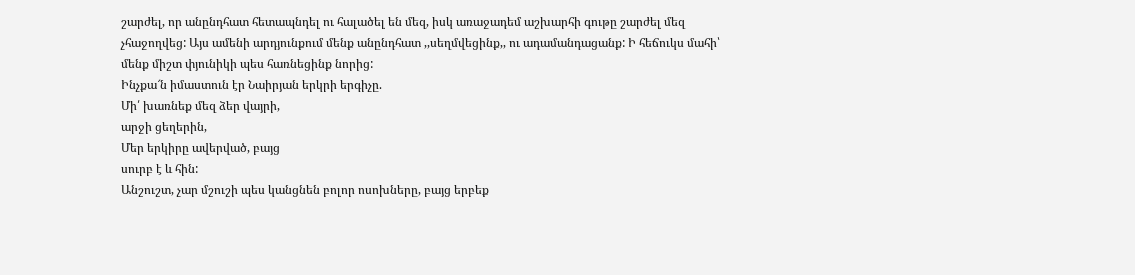շարժել, որ անընդհատ հետապնդել ու հալածել են մեզ, իսկ առաջադեմ աշխարհի գութը շարժել մեզ չհաջողվեց: Այս ամենի արդյունքում մենք անընդհատ ,,սեղմվեցինք,, ու ադամանդացանք: Ի հեճուկս մահի՝ մենք միշտ փյունիկի պես հառնեցինք նորից:
Ինչքա՜ն իմաստուն էր Նաիրյան երկրի երգիչը.
Մի՛ խառնեք մեզ ձեր վայրի,
արջի ցեղերին,
Մեր երկիրը ավերված, բայց
սուրբ է և հին:
Անշուշտ, չար մշուշի պես կանցնեն բոլոր ոսոխները, բայց երբեք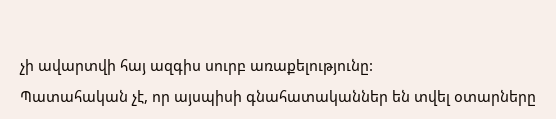չի ավարտվի հայ ազգիս սուրբ առաքելությունը:
Պատահական չէ, որ այսպիսի գնահատականներ են տվել օտարները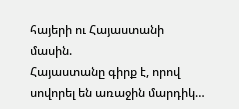հայերի ու Հայաստանի մասին.
Հայաստանը գիրք է, որով սովորել են առաջին մարդիկ…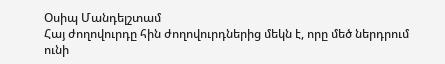Օսիպ Մանդելշտամ
Հայ ժողովուրդը հին ժողովուրդներից մեկն է, որը մեծ ներդրում ունի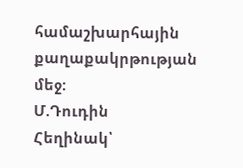համաշխարհային քաղաքակրթության մեջ:
Մ.Դուդին
Հեղինակ՝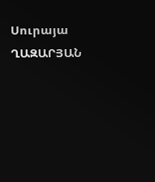Սուրայա ՂԱԶԱՐՅԱՆ